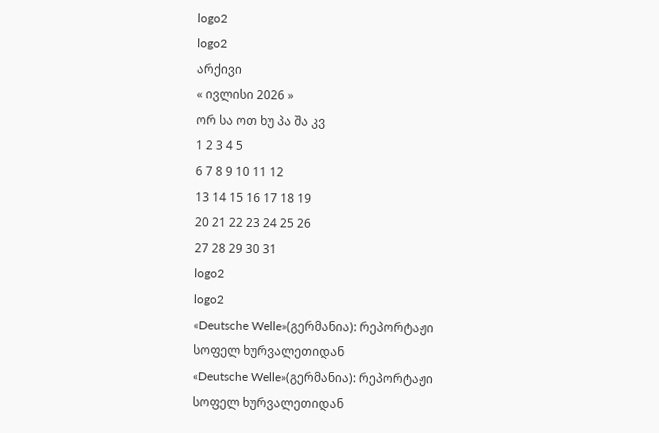logo2
logo2
არქივი
« ივლისი 2026 »
ორ სა ოთ ხუ პა შა კვ
1 2 3 4 5
6 7 8 9 10 11 12
13 14 15 16 17 18 19
20 21 22 23 24 25 26
27 28 29 30 31
logo2
logo2
«Deutsche Welle»(გერმანია): რეპორტაჟი სოფელ ხურვალეთიდან
«Deutsche Welle»(გერმანია): რეპორტაჟი სოფელ ხურვალეთიდან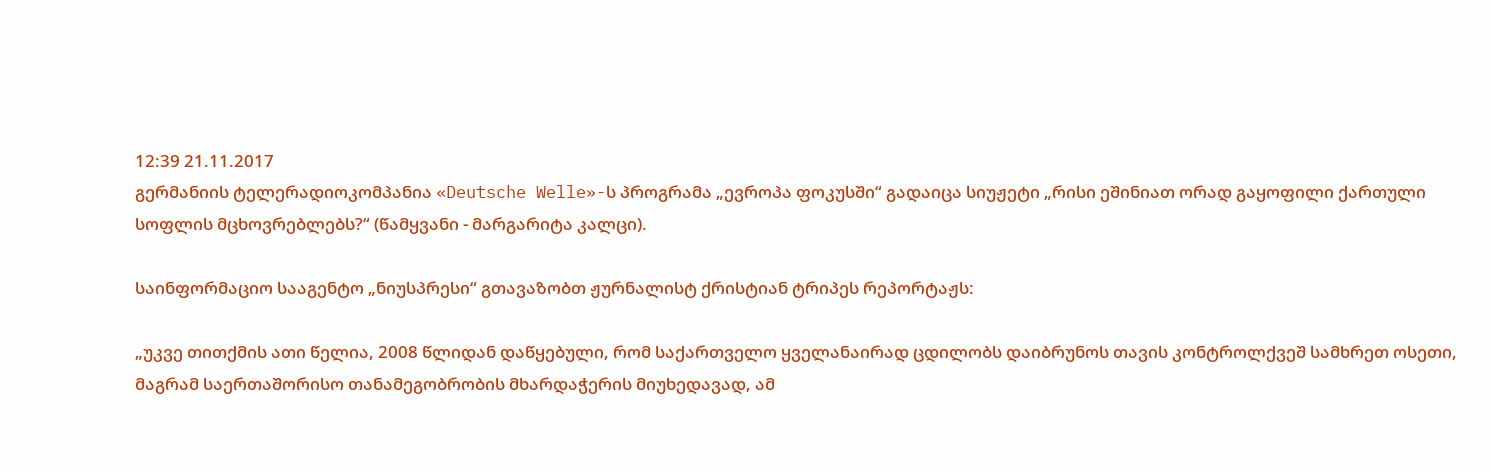12:39 21.11.2017
გერმანიის ტელერადიოკომპანია «Deutsche Welle»-ს პროგრამა „ევროპა ფოკუსში“ გადაიცა სიუჟეტი „რისი ეშინიათ ორად გაყოფილი ქართული სოფლის მცხოვრებლებს?“ (წამყვანი - მარგარიტა კალცი).

საინფორმაციო სააგენტო „ნიუსპრესი“ გთავაზობთ ჟურნალისტ ქრისტიან ტრიპეს რეპორტაჟს:

„უკვე თითქმის ათი წელია, 2008 წლიდან დაწყებული, რომ საქართველო ყველანაირად ცდილობს დაიბრუნოს თავის კონტროლქვეშ სამხრეთ ოსეთი, მაგრამ საერთაშორისო თანამეგობრობის მხარდაჭერის მიუხედავად, ამ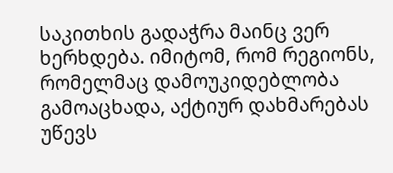საკითხის გადაჭრა მაინც ვერ ხერხდება. იმიტომ, რომ რეგიონს, რომელმაც დამოუკიდებლობა გამოაცხადა, აქტიურ დახმარებას უწევს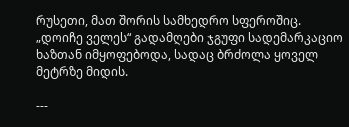რუსეთი, მათ შორის სამხედრო სფეროშიც. „დოიჩე ველეს“ გადამღები ჯგუფი სადემარკაციო ხაზთან იმყოფებოდა, სადაც ბრძოლა ყოველ მეტრზე მიდის.

---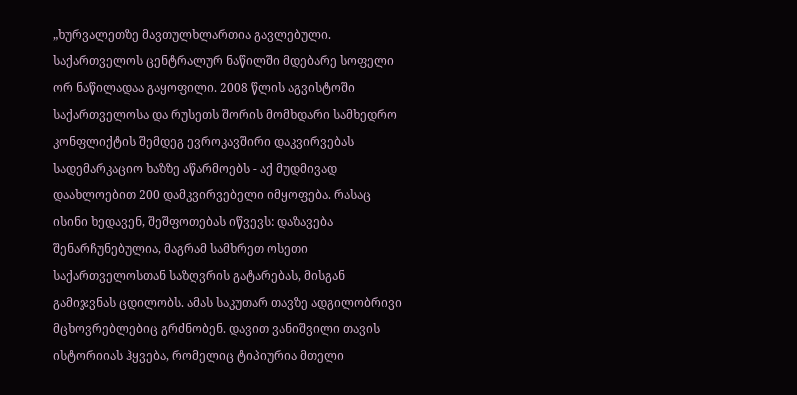„ხურვალეთზე მავთულხლართია გავლებული. საქართველოს ცენტრალურ ნაწილში მდებარე სოფელი ორ ნაწილადაა გაყოფილი. 2008 წლის აგვისტოში საქართველოსა და რუსეთს შორის მომხდარი სამხედრო კონფლიქტის შემდეგ ევროკავშირი დაკვირვებას სადემარკაციო ხაზზე აწარმოებს - აქ მუდმივად დაახლოებით 200 დამკვირვებელი იმყოფება. რასაც ისინი ხედავენ, შეშფოთებას იწვევს: დაზავება შენარჩუნებულია, მაგრამ სამხრეთ ოსეთი საქართველოსთან საზღვრის გატარებას, მისგან გამიჯვნას ცდილობს. ამას საკუთარ თავზე ადგილობრივი მცხოვრებლებიც გრძნობენ. დავით ვანიშვილი თავის ისტორიიას ჰყვება, რომელიც ტიპიურია მთელი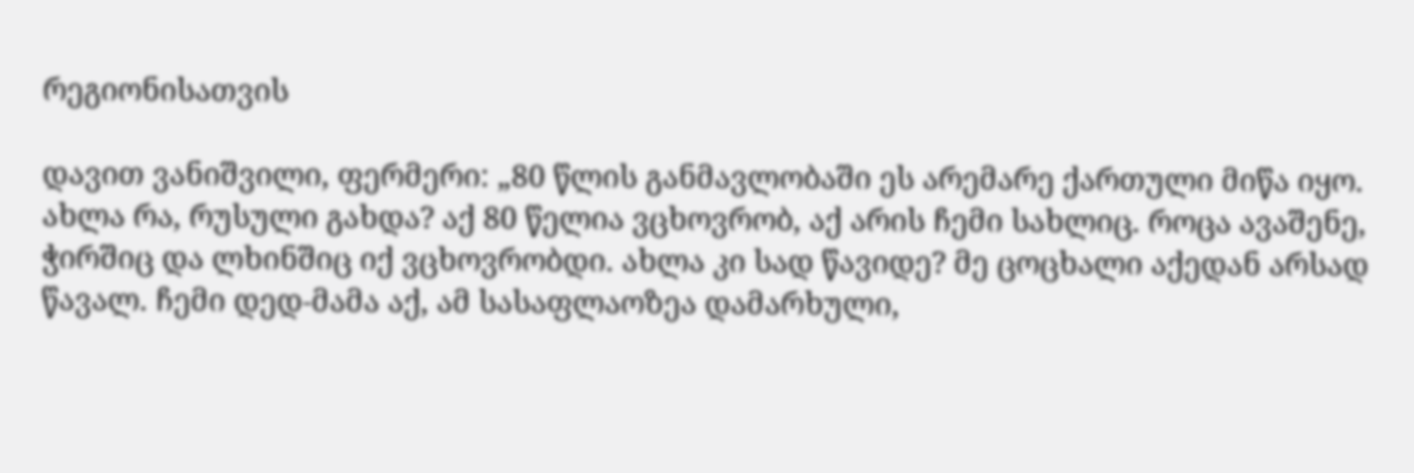რეგიონისათვის

დავით ვანიშვილი, ფერმერი: „80 წლის განმავლობაში ეს არემარე ქართული მიწა იყო. ახლა რა, რუსული გახდა? აქ 80 წელია ვცხოვრობ, აქ არის ჩემი სახლიც. როცა ავაშენე, ჭირშიც და ლხინშიც იქ ვცხოვრობდი. ახლა კი სად წავიდე? მე ცოცხალი აქედან არსად წავალ. ჩემი დედ-მამა აქ, ამ სასაფლაოზეა დამარხული,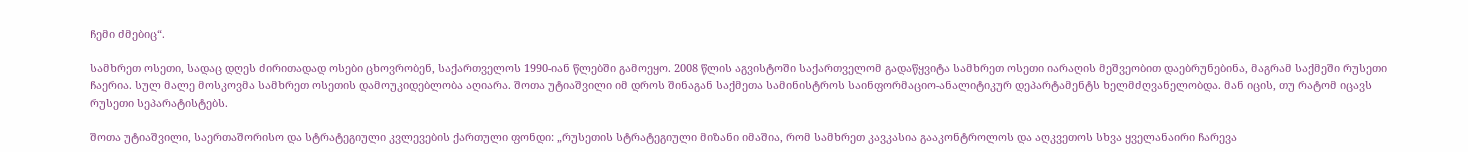ჩემი ძმებიც“.

სამხრეთ ოსეთი, სადაც დღეს ძირითადად ოსები ცხოვრობენ, საქართველოს 1990-იან წლებში გამოეყო. 2008 წლის აგვისტოში საქართველომ გადაწყვიტა სამხრეთ ოსეთი იარაღის მეშვეობით დაებრუნებინა, მაგრამ საქმეში რუსეთი ჩაერია. სულ მალე მოსკოვმა სამხრეთ ოსეთის დამოუკიდებლობა აღიარა. შოთა უტიაშვილი იმ დროს შინაგან საქმეთა სამინისტროს საინფორმაციო-ანალიტიკურ დეპარტამენტს ხელმძღვანელობდა. მან იცის, თუ რატომ იცავს რუსეთი სეპარატისტებს.

შოთა უტიაშვილი, საერთაშორისო და სტრატეგიული კვლევების ქართული ფონდი: „რუსეთის სტრატეგიული მიზანი იმაშია, რომ სამხრეთ კავკასია გააკონტროლოს და აღკვეთოს სხვა ყველანაირი ჩარევა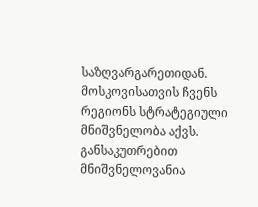საზღვარგარეთიდან. მოსკოვისათვის ჩვენს რეგიონს სტრატეგიული მნიშვნელობა აქვს. განსაკუთრებით მნიშვნელოვანია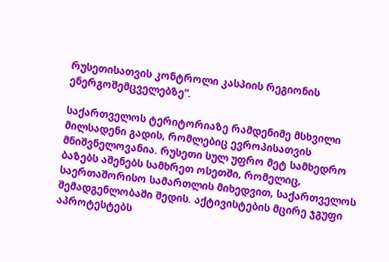რუსეთისათვის კონტროლი კასპიის რეგიონის ენერგოშემცველებზე“.

საქართველოს ტერიტორიაზე რამდენიმე მსხვილი მილსადენი გადის, რომლებიც ევროპისათვის მნიშვნელოვანია. რუსეთი სულ უფრო მეტ სამხედრო ბაზებს აშენებს სამხრეთ ოსეთში, რომელიც, საერთაშორისო სამართლის მიხედვით, საქართველოს შემადგენლობაში შედის. აქტივისტების მცირე ჯგუფი აპროტესტებს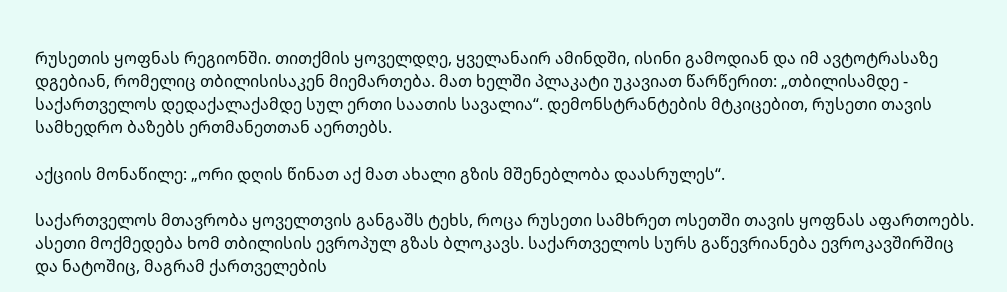რუსეთის ყოფნას რეგიონში. თითქმის ყოველდღე, ყველანაირ ამინდში, ისინი გამოდიან და იმ ავტოტრასაზე დგებიან, რომელიც თბილისისაკენ მიემართება. მათ ხელში პლაკატი უკავიათ წარწერით: „თბილისამდე - საქართველოს დედაქალაქამდე სულ ერთი საათის სავალია“. დემონსტრანტების მტკიცებით, რუსეთი თავის სამხედრო ბაზებს ერთმანეთთან აერთებს.

აქციის მონაწილე: „ორი დღის წინათ აქ მათ ახალი გზის მშენებლობა დაასრულეს“.

საქართველოს მთავრობა ყოველთვის განგაშს ტეხს, როცა რუსეთი სამხრეთ ოსეთში თავის ყოფნას აფართოებს. ასეთი მოქმედება ხომ თბილისის ევროპულ გზას ბლოკავს. საქართველოს სურს გაწევრიანება ევროკავშირშიც და ნატოშიც, მაგრამ ქართველების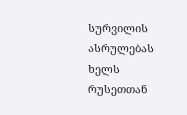სურვილის ასრულებას ხელს რუსეთთან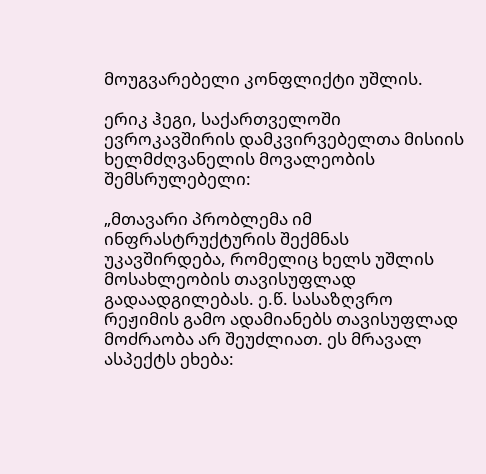მოუგვარებელი კონფლიქტი უშლის.

ერიკ ჰეგი, საქართველოში ევროკავშირის დამკვირვებელთა მისიის ხელმძღვანელის მოვალეობის შემსრულებელი:

„მთავარი პრობლემა იმ ინფრასტრუქტურის შექმნას უკავშირდება, რომელიც ხელს უშლის მოსახლეობის თავისუფლად გადაადგილებას. ე.წ. სასაზღვრო რეჟიმის გამო ადამიანებს თავისუფლად მოძრაობა არ შეუძლიათ. ეს მრავალ ასპექტს ეხება: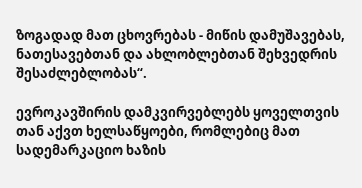ზოგადად მათ ცხოვრებას - მიწის დამუშავებას, ნათესავებთან და ახლობლებთან შეხვედრის შესაძლებლობას“.

ევროკავშირის დამკვირვებლებს ყოველთვის თან აქვთ ხელსაწყოები, რომლებიც მათ სადემარკაციო ხაზის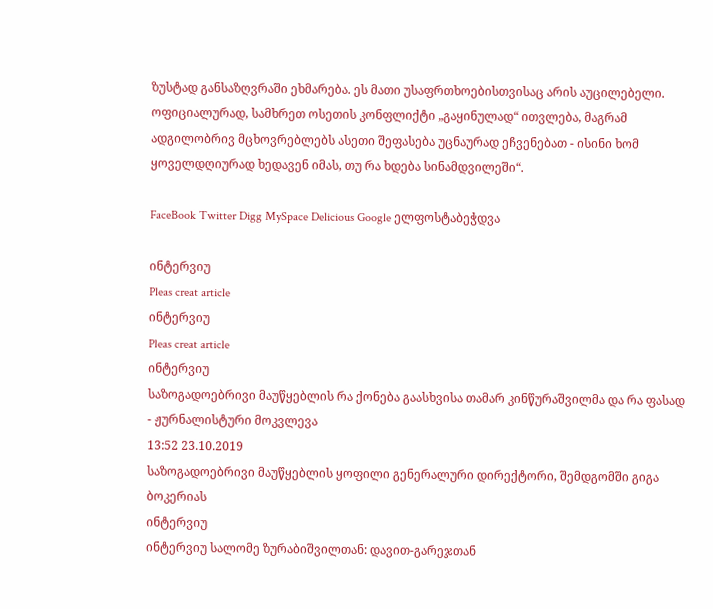ზუსტად განსაზღვრაში ეხმარება. ეს მათი უსაფრთხოებისთვისაც არის აუცილებელი. ოფიციალურად, სამხრეთ ოსეთის კონფლიქტი „გაყინულად“ ითვლება, მაგრამ ადგილობრივ მცხოვრებლებს ასეთი შეფასება უცნაურად ეჩვენებათ - ისინი ხომ ყოველდღიურად ხედავენ იმას, თუ რა ხდება სინამდვილეში“.

FaceBook Twitter Digg MySpace Delicious Google ელფოსტაბეჭდვა

ინტერვიუ
Pleas creat article
ინტერვიუ
Pleas creat article
ინტერვიუ
საზოგადოებრივი მაუწყებლის რა ქონება გაასხვისა თამარ კინწურაშვილმა და რა ფასად - ჟურნალისტური მოკვლევა
13:52 23.10.2019
საზოგადოებრივი მაუწყებლის ყოფილი გენერალური დირექტორი, შემდგომში გიგა ბოკერიას
ინტერვიუ
ინტერვიუ სალომე ზურაბიშვილთან: დავით-გარეჯთან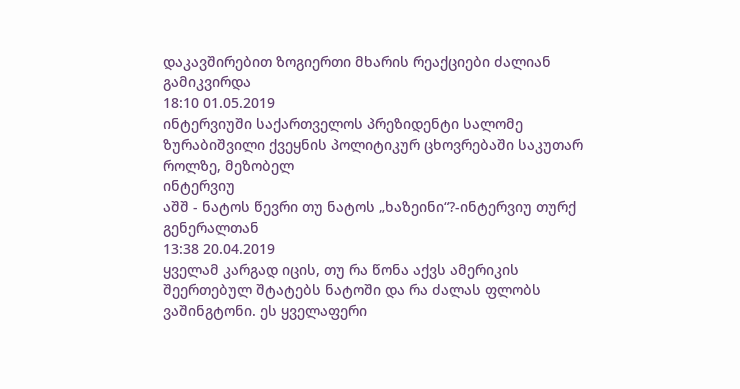დაკავშირებით ზოგიერთი მხარის რეაქციები ძალიან გამიკვირდა
18:10 01.05.2019
ინტერვიუში საქართველოს პრეზიდენტი სალომე ზურაბიშვილი ქვეყნის პოლიტიკურ ცხოვრებაში საკუთარ როლზე, მეზობელ
ინტერვიუ
აშშ - ნატოს წევრი თუ ნატოს „ხაზეინი“?-ინტერვიუ თურქ გენერალთან
13:38 20.04.2019
ყველამ კარგად იცის, თუ რა წონა აქვს ამერიკის შეერთებულ შტატებს ნატოში და რა ძალას ფლობს ვაშინგტონი. ეს ყველაფერი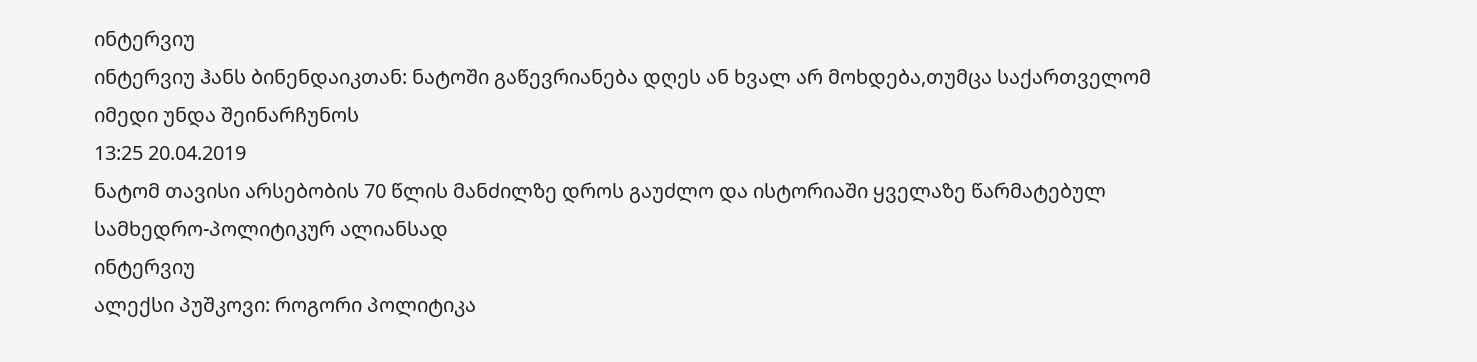ინტერვიუ
ინტერვიუ ჰანს ბინენდაიკთან: ნატოში გაწევრიანება დღეს ან ხვალ არ მოხდება,თუმცა საქართველომ იმედი უნდა შეინარჩუნოს
13:25 20.04.2019
ნატომ თავისი არსებობის 70 წლის მანძილზე დროს გაუძლო და ისტორიაში ყველაზე წარმატებულ სამხედრო-პოლიტიკურ ალიანსად
ინტერვიუ
ალექსი პუშკოვი: როგორი პოლიტიკა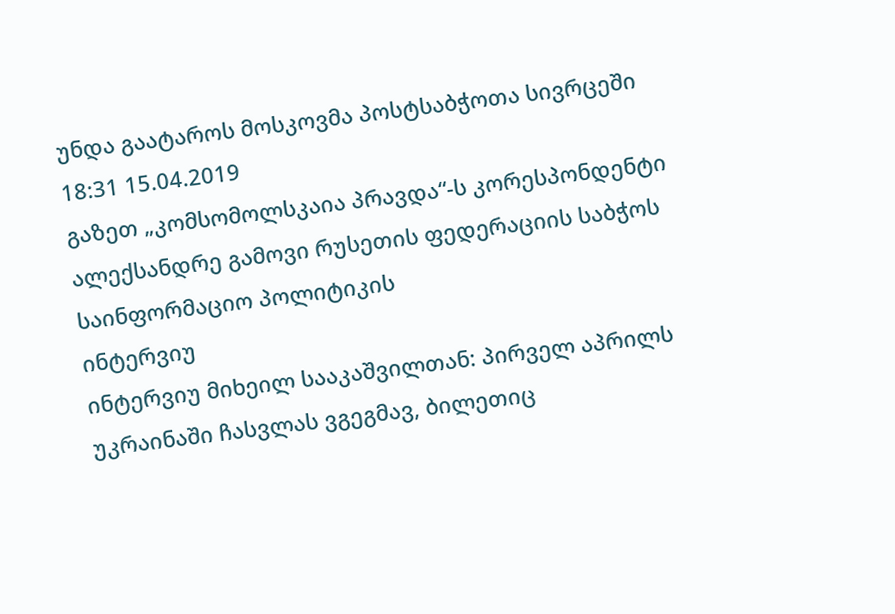უნდა გაატაროს მოსკოვმა პოსტსაბჭოთა სივრცეში
18:31 15.04.2019
გაზეთ „კომსომოლსკაია პრავდა“-ს კორესპონდენტი ალექსანდრე გამოვი რუსეთის ფედერაციის საბჭოს საინფორმაციო პოლიტიკის
ინტერვიუ
ინტერვიუ მიხეილ სააკაშვილთან: პირველ აპრილს უკრაინაში ჩასვლას ვგეგმავ, ბილეთიც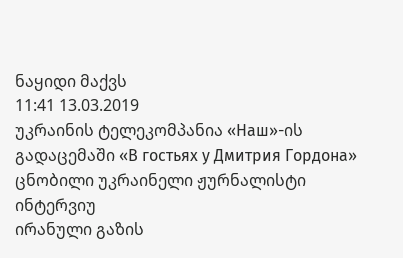ნაყიდი მაქვს
11:41 13.03.2019
უკრაინის ტელეკომპანია «Наш»-ის გადაცემაში «В гостьях у Дмитрия Гордона» ცნობილი უკრაინელი ჟურნალისტი
ინტერვიუ
ირანული გაზის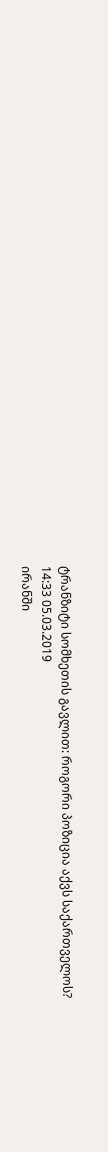ტრანზიტი სომხეთის გავლით: როგორი პოზიცია აქვს საქართველოს?
14:33 05.03.2019
ირანში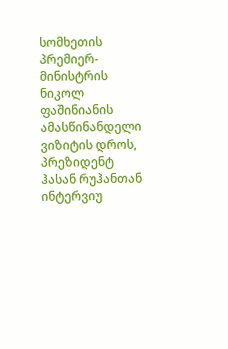სომხეთის პრემიერ-მინისტრის ნიკოლ ფაშინიანის ამასწინანდელი ვიზიტის დროს, პრეზიდენტ ჰასან რუჰანთან
ინტერვიუ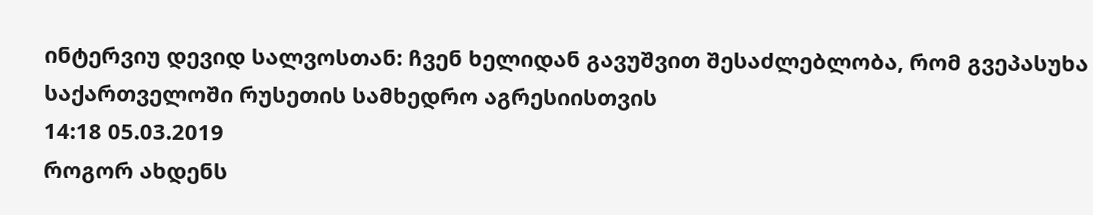ინტერვიუ დევიდ სალვოსთან: ჩვენ ხელიდან გავუშვით შესაძლებლობა, რომ გვეპასუხა საქართველოში რუსეთის სამხედრო აგრესიისთვის
14:18 05.03.2019
როგორ ახდენს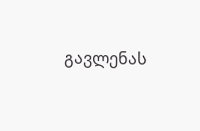გავლენას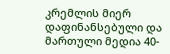კრემლის მიერ დაფინანსებული და მართული მედია 40-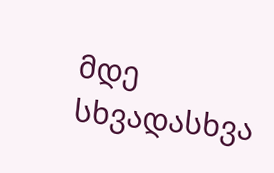მდე სხვადასხვა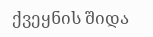ქვეყნის შიდა